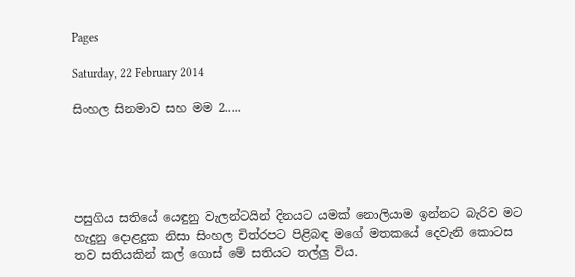Pages

Saturday, 22 February 2014

සිංහල සිනමාව සහ මම 2.....





පසුගිය සතියේ යෙඳුනු වැලන්ටයින් දිනයට යමක් නොලියාම ඉන්නට බැරිව මට හැදුනු දොළදුක නිසා සිංහල චිත්රපට පිළිබඳ මගේ මතකයේ දෙවැනි කොටස තව සතියකින් කල් ගොස් මේ සතියට තල්ලු විය.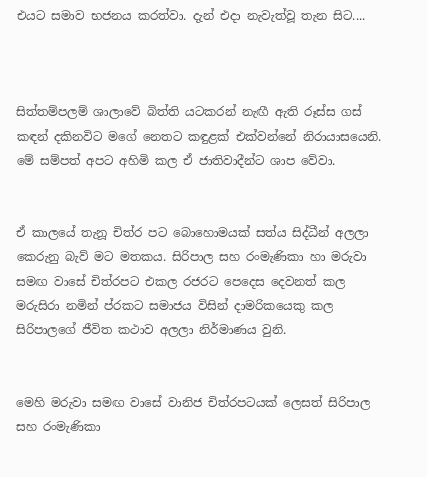එයට සමාව භජනය කරත්වා. දැන් එදා නැවැත්වූ තැන සිට....



සිත්තම්පලම් ශාලාවේ බිත්ති යටකරන් නැඟී ඇති රූස්ස ගස් කඳන් දකිනවිට මගේ නෙතට කඳුළක් එක්වන්නේ නිරායාසයෙනි. මේ සම්පත් අපට අහිමි කල ඒ ජාතිවාදීන්ට ශාප වේවා.


ඒ කාලයේ තැනූ චිත්ර පට බොහොමයක් සත්ය සිද්ධීන් අලලා කෙරුනු බැව් මට මතකය. සිරිපාල සහ රංමැණිකා හා මරුවා සමඟ වාසේ චිත්රපට එකල රජරට පෙදෙස දෙවනත් කල මරුසිරා නමින් ප්රකට සමාජය විසින් දාමරිකයෙකු කල සිරිපාලගේ ජීවිත කථාව අලලා නිර්මාණය වුනි.


මෙහි මරුවා සමඟ වාසේ වානිජ චිත්රපටයක් ලෙසත් සිරිපාල සහ රංමැණිකා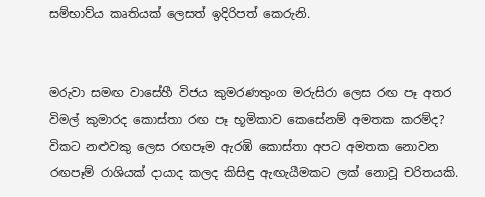සම්භාව්ය කෘතියක් ලෙසත් ඉදිරිපත් කෙරුනි.


මරුවා සමඟ වාසේහී විජය කුමරණතුංග මරුසිරා ලෙස රඟ පෑ අතර විමල් කුමාරද කොස්තා රඟ පෑ භූමිකාව කෙසේනම් අමතක කරම්ද? විකට නළුවකු ලෙස රඟපෑම ඇරඹි කොස්තා අපට අමතක නොවන රඟපෑම් රාශියක් දායාද කලද කිසිඳු ඇඟැයීමකට ලක් නොවූ චරිතයකි.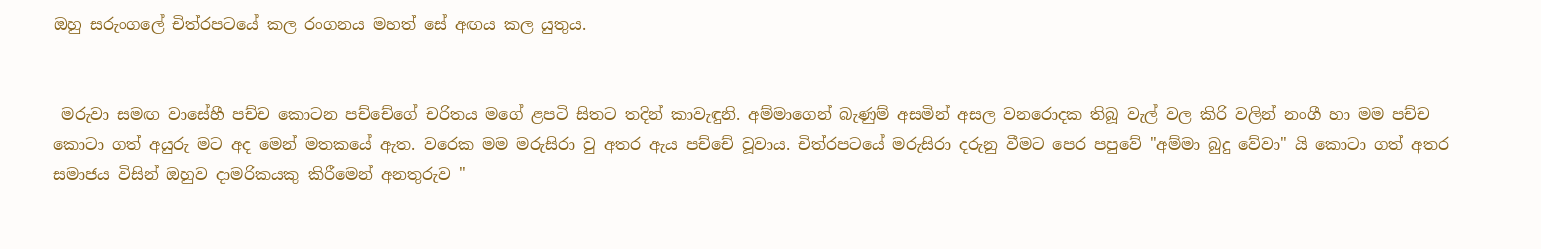ඔහු සරුංගලේ චිත්රපටයේ කල රංගනය මහත් සේ අඟය කල යුතුය.


 මරුවා සමඟ වාසේහී පච්ච කොටන පච්චේගේ චරිතය මගේ ළපටි සිතට තදින් කාවැඳුනි. අම්මාගෙන් බැණුම් අසමින් අසල වනරොදක තිබූ වැල් වල කිරි වලින් නංගී හා මම පච්ච කොටා ගත් අයුරු මට අද මෙන් මතකයේ ඇත. වරෙක මම මරුසිරා වු අතර ඇය පච්චේ වූවාය. චිත්රපටයේ මරුසිරා දරුනු වීමට පෙර පපුවේ "අම්මා බුදු වේවා" යි කොටා ගත් අතර සමාජය විසින් ඔහුව දාමරිකයකු කිරීමෙන් අනතුරුව "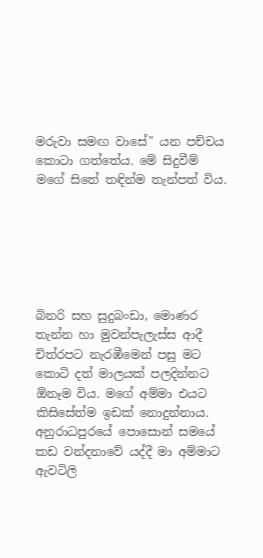මරුවා සමඟ වාසේ" යන පච්චය කොටා ගත්තේය. මේ සිදුවීම් මගේ සිතේ තඳින්ම තැන්පත් විය.






බිනරි සහ සුදුබංඩා, මොණර තැන්න හා මුවන්පැලැස්ස ආදී චිත්රපට නැරඹීමෙන් පසු මට කොටි දත් මාලයක් පලදින්නට ඕනෑම විය. මගේ අම්මා එයට කිසිසේත්ම ඉඩක් නොදුන්නාය. අනුරාධපුරයේ පොසොන් සමයේ කඩ වන්දනාවේ යද්දී මා අම්මාට ඇවටිලි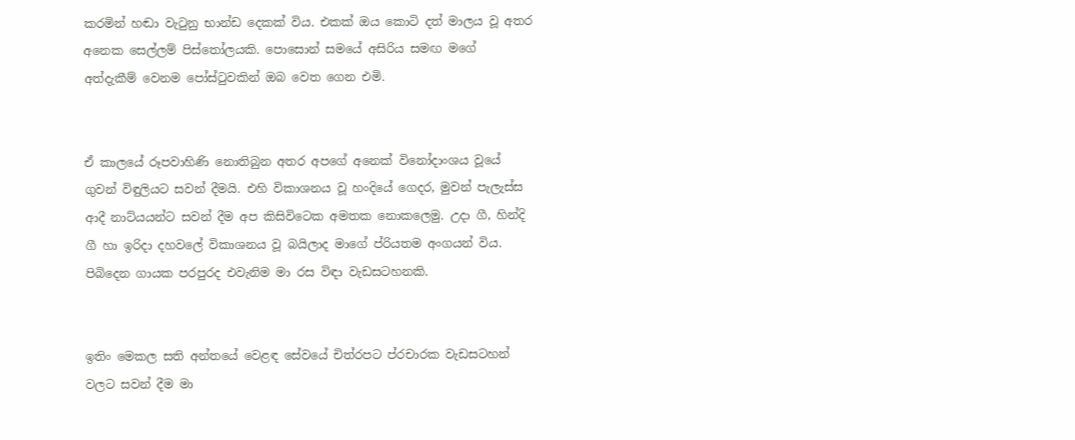කරමින් හඬා වැටුනු භාන්ඩ දෙකක් විය. එකක් ඔය කොටි දත් මාලය වූ අතර අනෙක සෙල්ලම් පිස්තෝලයකි. පොසොන් සමයේ අසිරිය සමඟ මගේ අත්දැකීම් වෙනම පෝස්ටුවකින් ඔබ වෙත ගෙන එමි.


ඒ කාලයේ රූපවාහිණි නොතිබුන අතර අපගේ අනෙක් විනෝදාංශය වූයේ ගුවන් විඳුලියට සවන් දීමයි. එහි විකාශනය වූ හංදියේ ගෙදර, මුවන් පැලැස්ස ආදී නාට්යයන්ට සවන් දීම අප කිසිවිටෙක අමතක නොකලෙමු. උදා ගී, හින්දි ගී හා ඉරිදා දහවලේ විකාශනය වූ බයිලාද මාගේ ප්රියතම අංගයන් විය. පිබිදෙන ගායක පරපුරද එවැනිම මා රස විඳා වැඩසටහනකි.


ඉතිං මෙකල සති අන්තයේ වෙළඳ සේවයේ චිත්රපට ප්රචාරක වැඩසටහන් වලට සවන් දීම මා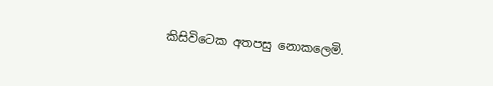කිසිවිටෙක අතපසු නොකලෙමි.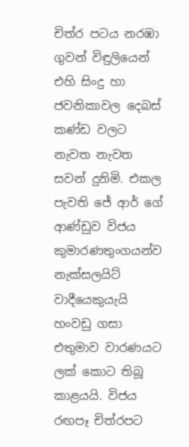චිත්ර පටය නරඹා ගුවන් විඳුලියෙන් එහි සිංදු හා ජවනිකාවල දෙබස් කණ්ඩ වලට නැවත නැවත සවන් දුනිමි. එකල පැවති ජේ ආර් ගේ ආණ්ඩුව විජය කුමාරණතුංගයන්ව නැක්සලයිට් වාදීයෙකුයැයි හංවඩු ගසා එතුමාව වාරණයට ලක් කොට තිබූ කාළයයි. විජය රඟපෑ චිත්රපට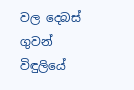වල දෙබස් ගුවන් විඳුලියේ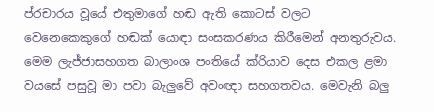ප්රචාරය වූයේ එතුමාගේ හඬ ඇති කොටස් වලට වෙනෙකෙකුගේ හඬක් යොඳා සංසකරණය කිරීමෙන් අනතුරුවය. මෙම ලැජ්ජාසහගත බාලාංශ පංතියේ ක්රියාව දෙස එකල ළමා වයසේ පසුවූ මා පවා බැලුවේ අවංඥා සහගතවය. මෙවැනි බලු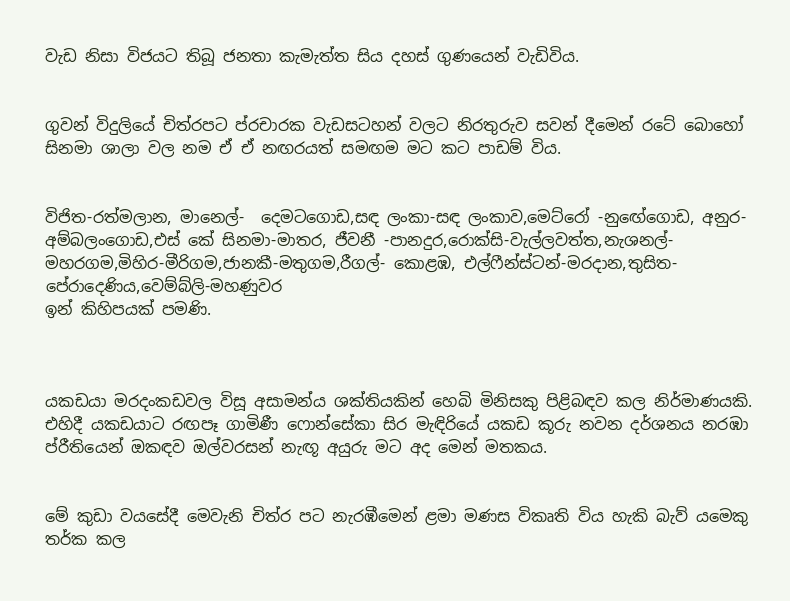වැඩ නිසා විජයට තිබූ ජනතා කැමැත්ත සිය දහස් ගුණයෙන් වැඩිවිය.


ගුවන් විදුලියේ චිත්රපට ප්රචාරක වැඩසටහන් වලට නිරතුරුව සවන් දීමෙන් රටේ බොහෝ සිනමා ශාලා වල නම ඒ ඒ නඟරයත් සමඟම මට කට පාඩම් විය.


විජිත-රත්මලාන, මානෙල්-  දෙමටගොඩ,සඳ ලංකා-සඳ ලංකාව,මෙට්රෝ -නුඟේගොඩ, අනුර- අම්බලංගොඩ,එස් කේ සිනමා-මාතර, ජීවනී -පානදුර,රොක්සි-වැල්ලවත්ත,නැශනල්- මහරගම,මිහිර-මීරිගම,ජානකී-මතුගම,රීගල්- කොළඹ, එල්ෆීන්ස්ටන්-මරදාන,තුසිත-පේරාදෙණිය,වෙම්බ්ලි-මහණුවර
ඉන් කිහිපයක් පමණි.



යකඩයා මරදංකඩවල විසූ අසාමන්ය ශක්තියකින් හෙබි මිනිසකු පිළිබඳව කල නිර්මාණයකි. එහිදී යකඩයාට රඟපෑ ගාමිණී ෆොන්සේකා සිර මැඳිරියේ යකඩ කූරු නවන දර්ශනය නරඹා ප්රීතියෙන් ඔකඳව ඔල්වරසන් නැඟූ අයුරු මට අද මෙන් මතකය.


මේ කුඩා වයසේදී මෙවැනි චිත්ර පට නැරඹීමෙන් ළමා මණස විකෘති විය හැකි බැව් යමෙකු තර්ක කල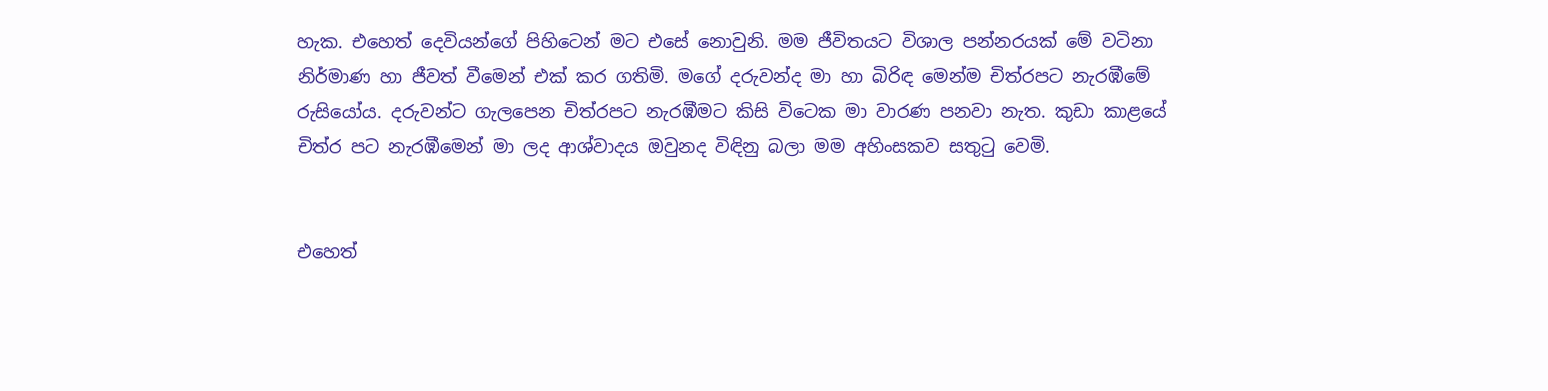හැක. එහෙත් දෙවියන්ගේ පිහිටෙන් මට එසේ නොවුනි. මම ජීවිතයට විශාල පන්නරයක් මේ වටිනා නිර්මාණ හා ජීවත් වීමෙන් එක් කර ගතිමි. මගේ දරුවන්ද මා හා බිරිඳ මෙන්ම චිත්රපට නැරඹීමේ රුසියෝය. දරුවන්ට ගැලපෙන චිත්රපට නැරඹීමට කිසි විටෙක මා වාරණ පනවා නැත. කුඩා කාළයේ චිත්ර පට නැරඹීමෙන් මා ලද ආශ්වාදය ඔවුනද විඳිනු බලා මම අහිංසකව සතුටු වෙමි.


එහෙත්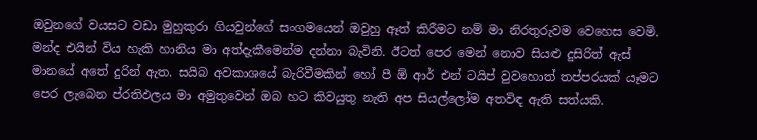ඔවුනගේ වයසට වඩා මුහුකුරා ගියවුන්ගේ සංගමයෙන් ඔවුහු ඈත් කිරීමට නම් මා නිරතුරුවම වෙහෙස වෙමි. මන්ද එයින් විය හැකි හානිය මා අත්දැකීමෙන්ම දන්නා බැවිනි. ඊටත් පෙර මෙන් නොව සියළු දුසිරිත් ඇස් මානයේ අතේ දුරින් ඇත. සයිබ අවකාශයේ බැරිවීමකින් හෝ පී ඕ ආර් එන් ටයිප් වුවහොත් තප්පරයක් යෑමට පෙර ලැබෙන ප්රතිඵලය මා අමුතුවෙන් ඔබ හට කිවයුතු නැති අප සියල්ලෝම අතවිඳ ඇති සත්යකි.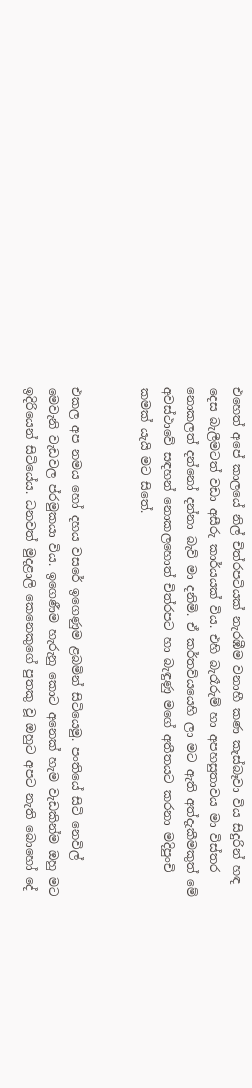එහෙත් අපේ කාලයේ නිල් චිත්රපටියක් නැරඹීම වනාහී කණ කැස්බෑවා විය සිදුරින් හඳ දෙස බැලීමටත් වඩා අසීරු කාර්යයක් විය. එහි බැරෑරුම් හා අපහසුතාවය මා විස්තර නොකලත් දන්නෝ දන්නා බැව් මා දනිමි. ඒ කර්තව්යයෙහි ලා මට ඇති අත්දැකීමකුත් මේ අවස්ථාවේ සඳහන් නොකලහොත් චිත්රපට හා බැඳුණු මගේ අතීතයට කරනා මදිපුංචි කමක් යැයි මට සිතේ.


එකල අප නමය හෝ දහය වසරේ ඉගෙණුම ළබමින් සිටියෙමු. පංතියේ සිටි නෙවිල් මෙවැනි වැඩවල ප්රමුකයා විය. ඉගෙණීම හැරුනු කොට අනෙක් හැම වැඩකින්ම ඔහු මට ඉදිරියෙන් සිටියේය. ධනවත් මුදළාලි කෙනෙකුගේ පුතකු වූ ඔහුට අපට නැති බොහෝ දේ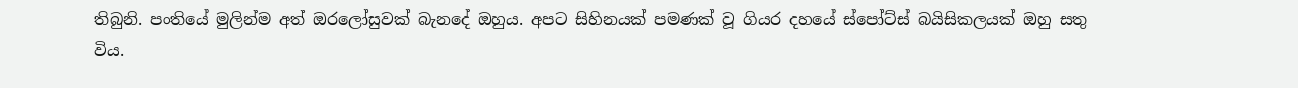තිබුනි. පංතියේ මුලින්ම අත් ඔරලෝසුවක් බැනදේ ඔහුය. අපට සිහිනයක් පමණක් වූ ගියර දහයේ ස්පෝට්ස් බයිසිකලයක් ඔහු සතු විය.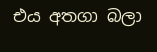එය අතගා බලා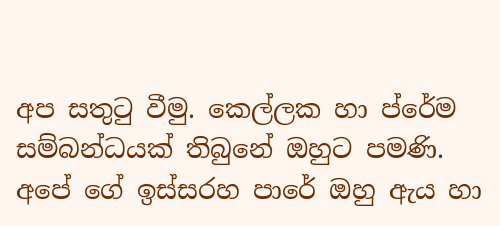අප සතුටු වීමු. කෙල්ලක හා ප්රේම සම්බන්ධයක් තිබුනේ ඔහුට පමණි. අපේ ගේ ඉස්සරහ පාරේ ඔහු ඇය හා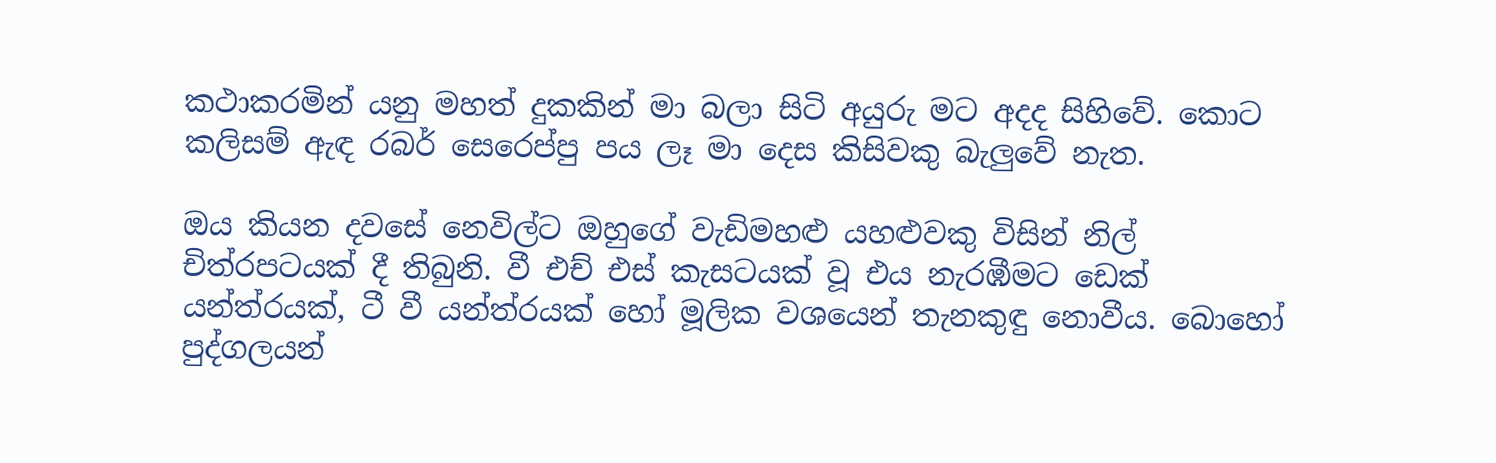කථාකරමින් යනු මහත් දුකකින් මා බලා සිටි අයුරු මට අදද සිහිවේ. කොට කලිසම් ඇඳ රබර් සෙරෙප්පු පය ලෑ මා දෙස කිසිවකු බැලුවේ නැත.

ඔය කියන දවසේ නෙවිල්ට ඔහුගේ වැඩිමහළු යහළුවකු විසින් නිල් චිත්රපටයක් දී තිබුනි. වී එච් එස් කැසටයක් වූ එය නැරඹීමට ඩෙක් යන්ත්රයක්, ටී වී යන්ත්රයක් හෝ මූලික වශයෙන් තැනකුඳු නොවීය. බොහෝ පුද්ගලයන්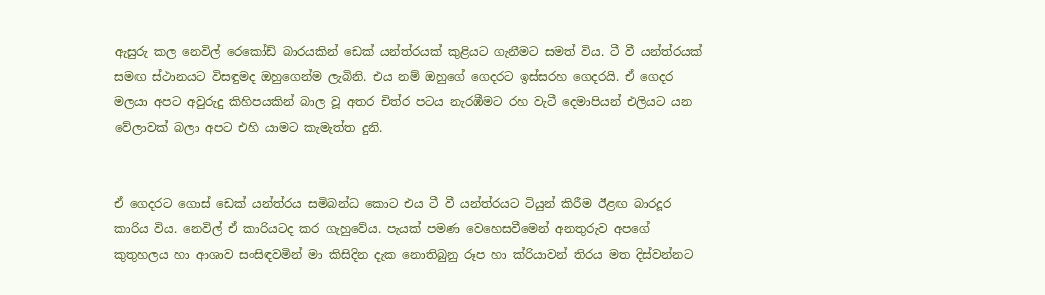ඇසුරු කල නෙවිල් රෙකෝඩ් බාරයකින් ඩෙක් යන්ත්රයක් කුළියට ගැනීමට සමත් විය. ටී වී යන්ත්රයක් සමඟ ස්ථානයට විසඳුමද ඔහුගෙන්ම ලැබිනි. එය නම් ඔහුගේ ගෙදරට ඉස්සරහ ගෙදරයි. ඒ ගෙදර මලයා අපට අවුරුදු කිහිපයකින් බාල වූ අතර චිත්ර පටය නැරඹීමට රහ වැටී දෙමාපියන් එලියට යන වේලාවක් බලා අපට එහි යාමට කැමැත්ත දුනි.


ඒ ගෙදරට ගොස් ඩෙක් යන්ත්රය සමිබන්ධ කොට එය ටී වී යන්ත්රයට ටියුන් කිරීම ඊළඟ බාරදූර කාරිය විය. නෙවිල් ඒ කාරියටද කර ගැහුවේය. පැයක් පමණ වෙහෙසවීමෙන් අනතුරුව අපගේ කුතුහලය හා ආශාව සංසිඳවමින් මා කිසිදින දැක නොතිබුනු රූප හා ක්රියාවන් තිරය මත දිස්වන්නට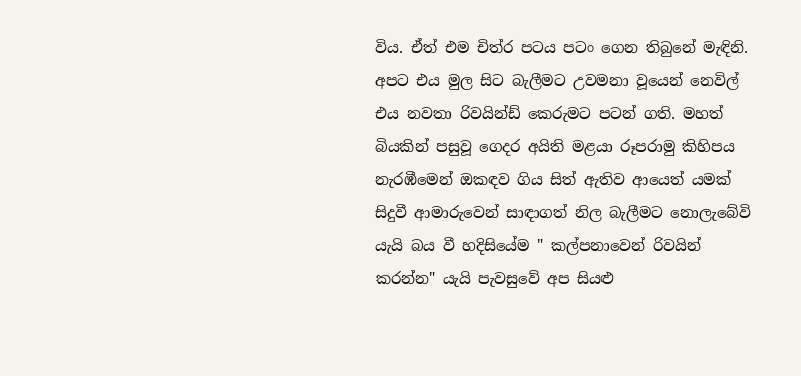විය. ඒත් එම චිත්ර පටය පටං ගෙන තිබුනේ මැඳිනි. අපට එය මුල සිට බැලීමට උවමනා වූයෙන් නෙවිල් එය නවතා රිවයින්ඩ් කෙරුමට පටන් ගති. මහත් බියකින් පසුවූ ගෙදර අයිති මළයා රූපරාමු කිහිපය නැරඹීමෙන් ඔකඳව ගිය සිත් ඇතිව ආයෙත් යමක් සිදුවී ආමාරුවෙන් සාඳාගත් නිල බැලීමට නොලැබේවි යැයි බය වී හදිසියේම " කල්පනාවෙන් රිවයින් කරන්න" යැයි පැවසුවේ අප සියළු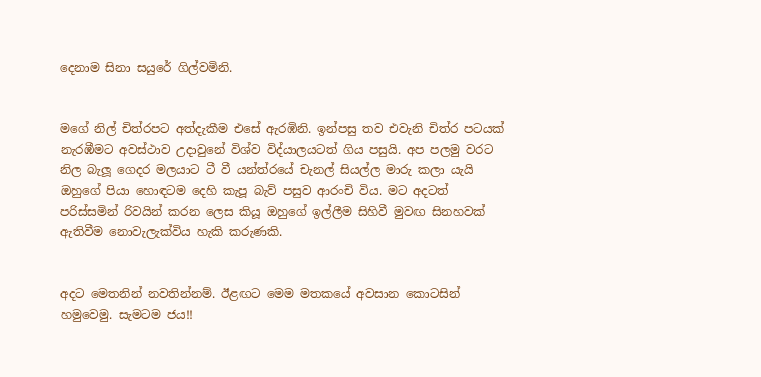දෙනාම සිනා සයුරේ ගිල්වමිනි.


මගේ නිල් චිත්රපට අත්දැකීම එසේ ඇරඹිනි. ඉන්පසු තව එවැනි චිත්ර පටයක් නැරඹීමට අවස්ථාව උදාවුනේ විශ්ව විද්යාලයටත් ගිය පසුයි. අප පලමු වරට නිල බැලූ ගෙදර මලයාට ටී වී යන්ත්රයේ චැනල් සියල්ල මාරු කලා යැයි ඔහුගේ පියා හොඳටම දෙහි කැපූ බැව් පසුව ආරංචි විය. මට අදටත් පරිස්සමින් රිවයින් කරන ලෙස කියූ ඔහුගේ ඉල්ලීම සිහිවී මුවඟ සිනහවක් ඇතිවීම නොවැලැක්විය හැකි කරුණකි.


අදට මෙතනින් නවතින්නම්. ඊළඟට මෙම මතකයේ අවසාන කොටසින් හමුවෙමු. සැමටම ජය!!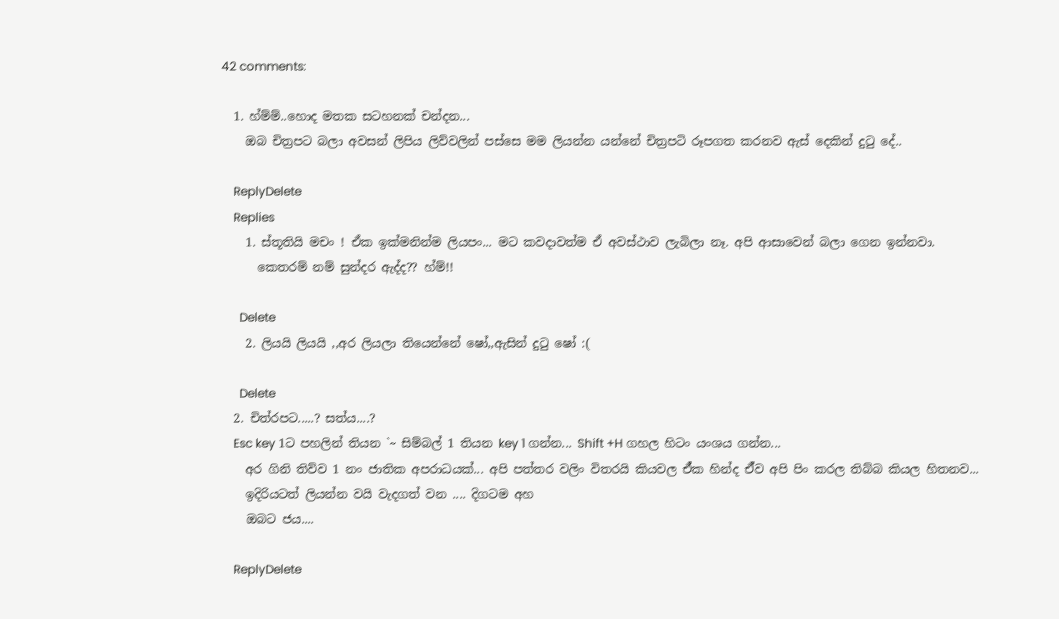42 comments:

  1. හ්ම්ම්..හොද මතක සටහනක් චන්දන...
    ඔබ චිත්‍රපට බලා අවසන් ලිපිය ලිව්වලින් පස්සෙ මම ලියන්න යන්නේ චිත්‍රපටි රූපගත කරනව ඇස් දෙකින් දුටු දේ..

    ReplyDelete
    Replies
    1. ස්තූතියි මචං ! ඒක ඉක්මනින්ම ලියපං... මට කවදාවත්ම ඒ අවස්ථාව ලැබිලා නෑ. අපි ආසාවෙන් බලා ගෙන ඉන්නවා.
      කෙතරම් නම් සුන්දර ඇද්ද?? හ්ම්!!

      Delete
    2. ලියයි ලියයි ,,අර ලියලා තියෙන්නේ ෂෝ,,ඇසින් දුටු ෂෝ :(

      Delete
  2. චිත්රපට.....? සත්ය....?
    Esc key 1ට පහලින් තියන `~ සිම්බල් 1 තියන key 1 ගන්න... Shift +H ගහල හිටං යංශය ගන්න...
    අර ගිනි තිව්ව 1 නං ජාතික අපරාධයක්... අපි පත්තර වලිං විතරයි කියවල ඒ්ක හින්ද ඒ්ව අපි පිං කරල තිබ්බ කියල හිතනව...
    ඉදිරියටත් ලියන්න වයි වැදගත් වන .... දිගටම අහ
    ඔබට ජය....

    ReplyDelete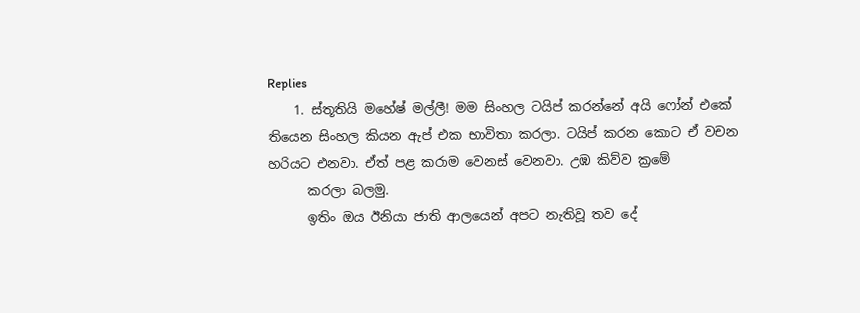Replies
    1. ස්තූතියි මහේෂ් මල්ලී! මම සිංහල ටයිප් කරන්නේ අයි ෆෝන් එකේ තියෙන සිංහල කියන ඇප් එක භාවිතා කරලා. ටයිප් කරන කොට ඒ වචන හරියට එනවා. ඒත් පළ කරාම වෙනස් වෙනවා. උඹ කිව්ව ක්‍රමේ
      කරලා බලමු.
      ඉතිං ඔය ඊනියා ජාති ආලයෙන් අපට නැතිවූ තව දේ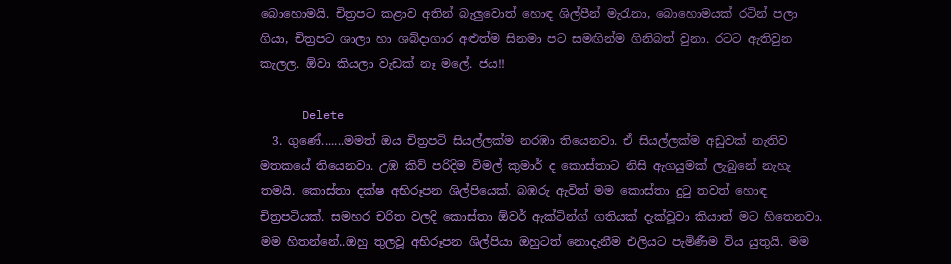බොහොමයි. චිත්‍රපට කළාව අතින් බැලුවොත් හොඳ ශිල්පීන් මැරැනා, බොහොමයක් රටින් පලා ගියා, චිත්‍රපට ශාලා හා ශබ්දාගාර අළුත්ම සිනමා පට සමඟින්ම ගිනිබත් වුනා. රටට ඇතිවුන කැලල. ඕවා කියලා වැඩක් නෑ මලේ. ජය!!

      Delete
  3. ගුණේ.......මමත් ඔය චිත්‍රපටි සියල්ලක්ම නරඹා තියෙනවා. ඒ සියල්ලක්ම අඩුවක් නැතිව මතකයේ තියෙනවා. උඹ කිව් පරිදිම විමල් කුමාර් ද කොස්තාට නිසි ඇගයුමක් ලැබුනේ නැහැ තමයි. කොස්තා දක්ෂ අභිරූපන ශිල්පියෙක්. බඹරු ඇවිත් මම කොස්තා දුටු තවත් හොඳ චිත්‍රපටියක්. සමහර චරිත වලදි කොස්තා ඕවර් ඇක්ටින්ග් ගතියක් දැක්වූවා කියාත් මට හිතෙනවා. මම හිතන්නේ..ඔහු තුලවූ අභිරූපන ශිල්පියා ඔහුටත් නොදැනීම එලියට පැමිණීම විය යුතුයි. මම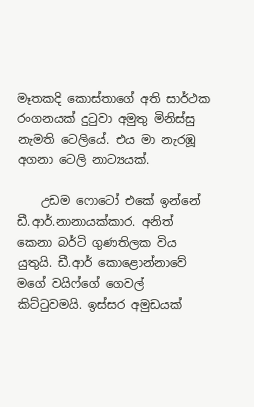මෑතකදි කොස්තාගේ අති සාර්ථක රංගනයක් දුටුවා අමුතු මිනිස්සු නැමති ටෙලියේ. එය මා නැරඹූ අගනා ටෙලි නාට්‍යයක්.

    උඩම ෆොටෝ එකේ ඉන්නේ ඩී.ආර්.නානායක්කාර. අනිත් කෙනා බර්ටි ගුණතිලක විය යුතුයි. ඩී.ආර් කොළොන්නාවේ මගේ වයිෆ්ගේ ගෙවල් කිට්ටුවමයි. ඉස්සර අමුඩයක්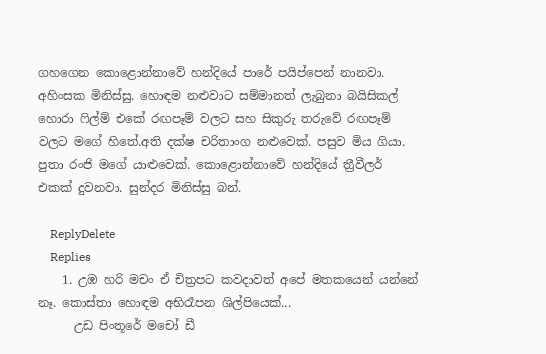ගහගෙන කොළොන්නාවේ හන්දියේ පාරේ පයිප්පෙන් නානවා. අහිංසක මිනිස්සු. හොඳම නළුවාට සම්මානත් ලැබුනා බයිසිකල් හොරා ෆිල්ම් එකේ රඟපෑම් වලට සහ සිකුරු තරුවේ රඟපෑම් වලට මගේ හිතේ.අති දක්ෂ චරිතාංග නළුවෙක්. පසුව මිය ගියා. පුතා රංජි මගේ යාළුවෙක්. කොළොන්නාවේ හන්දියේ ත්‍රීවීලර් එකක් දුවනවා. සුන්දර මිනිස්සු බන්.

    ReplyDelete
    Replies
    1. උඹ හරි මචං ඒ චිත්‍රපට කවදාවත් අපේ මතකයෙන් යන්නේ නෑ. කොස්තා හොඳම අභිරෑපන ශිල්පියෙක්...
      උඩ පිංතූරේ මචෝ ඩී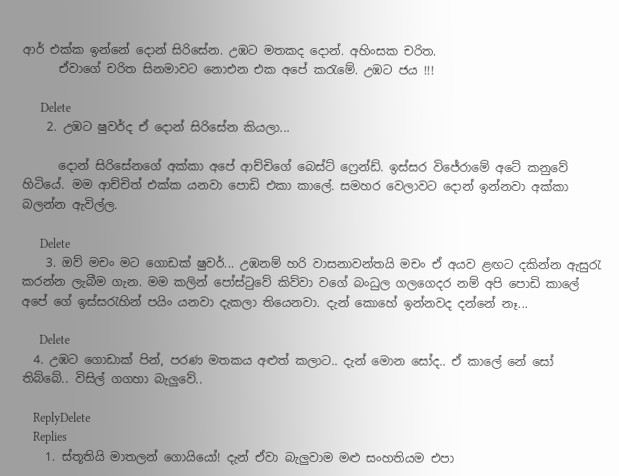ආර් එක්ක ඉන්නේ දොන් සිරිසේන. උඹට මතකද දොන්. අහිංසක චරිත.
      ඒවාගේ චරිත සිනමාවට නොඑන එක අපේ කරැමේ. උඹට ජය !!!

      Delete
    2. උඹට ෂුවර්ද ඒ දොන් සිරිසේන කියලා...

      දොන් සිරිසේනගේ අක්කා අපේ ආච්චිගේ බෙස්ට් ෆ්‍රෙන්ඩ්. ඉස්සර විජේරාමේ අටේ කනුවේ හිටියේ. මම ආච්චිත් එක්ක යනවා පොඩි එකා කාලේ. සමහර වෙලාවට දොන් ඉන්නවා අක්කා බලන්න ඇවිල්ල.

      Delete
    3. ඔව් මචං මට ගොඩක් ෂුවර්... උඹනම් හරි වාසනාවන්තයි මචං ඒ අයව ළඟට දකින්න ඇසුරැ කරන්න ලැබීම ගැන. මම කලින් පෝස්ටුවේ කිව්වා වගේ බංධුල ගලගෙදර නම් අපි පොඩි කාලේ අපේ ගේ ඉස්සරැහින් පයිං යනවා දැකලා තියෙනවා. දැන් කොහේ ඉන්නවද දන්නේ නෑ...

      Delete
  4. උඹට ගොඩාක් පින්, පරණ මතකය අළුත් කලාට.. දැන් මොන සෝද.. ඒ කාලේ නේ සෝ තිබ්බේ.. විසිල් ගගහා බැලුවේ..

    ReplyDelete
    Replies
    1. ස්තූතියි මාතලන් ගොයියෝ! දැන් ඒවා බැලුවාම මළු සංහතියම එපා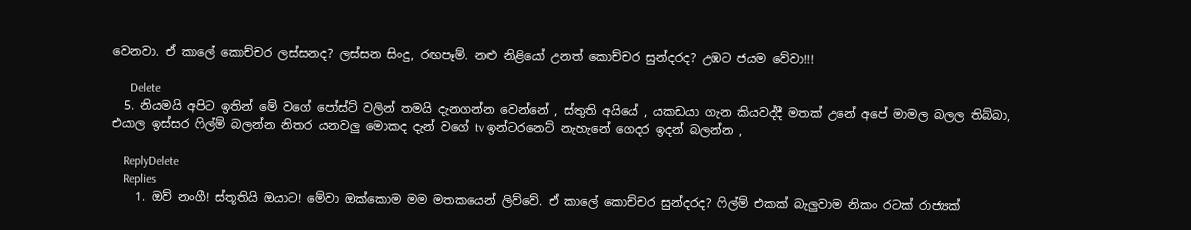වෙනවා. ඒ කාලේ කොච්චර ලස්සනද? ලස්සන සිංදු, රඟපෑම්. නළු නිළියෝ උනත් කොච්චර සුන්දරද? උඹට ජයම වේවා!!!

      Delete
  5. නියමයි අපිට ඉතින් මේ වගේ පෝස්ට් වලින් තමයි දැනගන්න වෙන්නේ , ස්තුති අයියේ , යකඩයා ගැන කියවද්දී මතක් උනේ අපේ මාමල බලල තිබ්බා, එයාල ඉස්සර ෆිල්ම් බලන්න නිතර යනවලු මොකද දැන් වගේ tv ඉන්ටරනෙට් නැහැනේ ගෙදර ඉදන් බලන්න ,

    ReplyDelete
    Replies
    1. ඔව් නංගී! ස්තූතියි ඔයාට! මේවා ඔක්කොම මම මතකයෙන් ලිව්වේ. ඒ කාලේ කොච්චර සුන්දරද? ෆිල්ම් එකක් බැලුවාම නිකං රටක් රාජ්‍යක්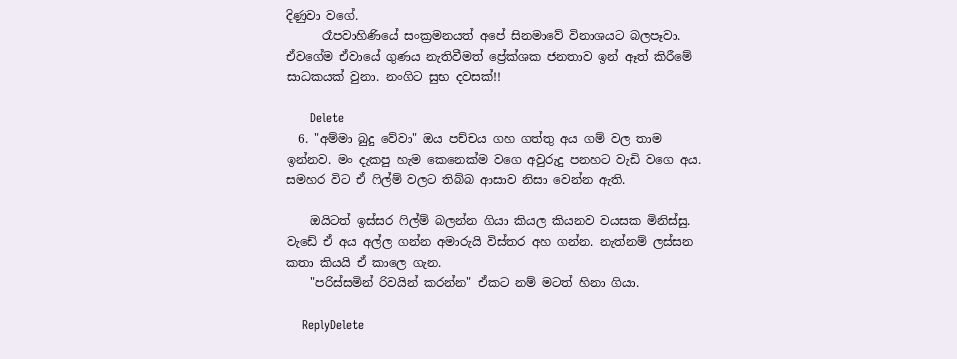දිණුවා වගේ.
      රෑපවාහිණියේ සංක්‍රමනයත් අපේ සිනමාවේ විනාශයට බලපෑවා. ඒවගේම ඒවායේ ගුණය නැතිවීමත් ප්‍රේක්ශක ජනතාව ඉන් ඈත් කිරීමේ සාධකයක් වුනා. නංගිට සුභ දවසක්!!

      Delete
  6. "අම්මා බුදු වේවා" ඔය පච්චය ගහ ගත්තු අය ගම් වල තාම ඉන්නව. මං දැකපු හැම කෙනෙක්ම වගෙ අවුරුදු පනහට වැඩි වගෙ අය. සමහර විට ඒ ෆිල්ම් වලට තිබ්බ ආසාව නිසා වෙන්න ඇති.

    ඔයිටත් ඉස්සර ෆිල්ම් බලන්න ගියා කියල කියනව වයසක මිනිස්සු. වැඩේ ඒ අය අල්ල ගන්න අමාරුයි විස්තර අහ ගන්න. නැත්නම් ලස්සන කතා කියයි ඒ කාලෙ ගැන.
    "පරිස්සමින් රිවයින් කරන්න" ඒකට නම් මටත් හිනා ගියා.

    ReplyDelete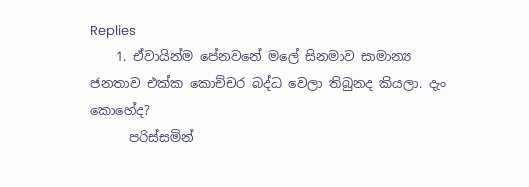Replies
    1. ඒවායින්ම පේනවනේ මලේ සිනමාව සාමාන්‍ය ජනතාව එක්ක කොච්චර බද්ධ වෙලා තිබුනද කියලා. දැං කොහේද?
      පරිස්සමින්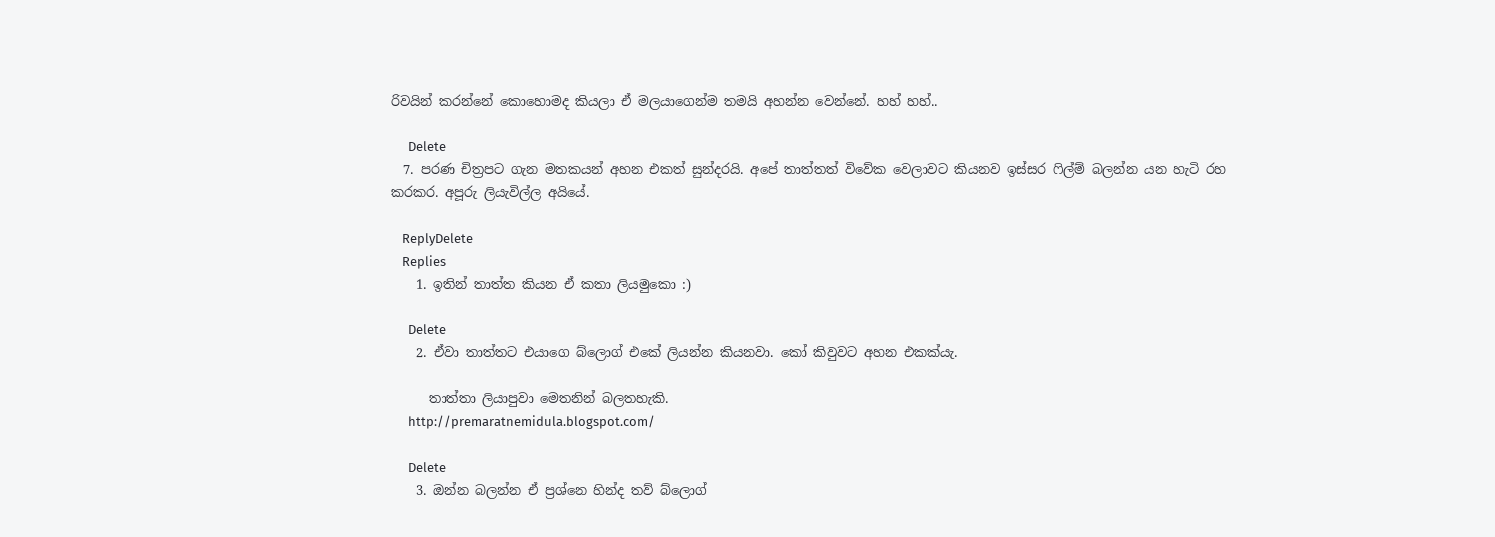රිවයින් කරන්නේ කොහොමද කියලා ඒ මලයාගෙන්ම තමයි අහන්න වෙන්නේ. හහ් හහ්..

      Delete
  7. පරණ චිත්‍රපට ගැන මතකයන් අහන එකත් සුන්දරයි. අපේ තාත්තත් විවේක වෙලාවට කියනව ඉස්සර ෆිල්ම් බලන්න යන හැටි රහ කරකර. අපූරු ලියැවිල්ල අයියේ.

    ReplyDelete
    Replies
    1. ඉතින් තාත්ත කියන ඒ කතා ලියමුකො :)

      Delete
    2. ඒවා තාත්තට එයාගෙ බ්ලොග් එකේ ලියන්න කියනවා. කෝ කිවුවට අහන එකක්යැ.

      තාත්තා ලියාපුවා මෙතනින් බලතහැකි.
      http://premaratnemidula.blogspot.com/

      Delete
    3. ඔන්න බලන්න ඒ ප්‍රශ්නෙ හින්ද තව් බ්ලොග්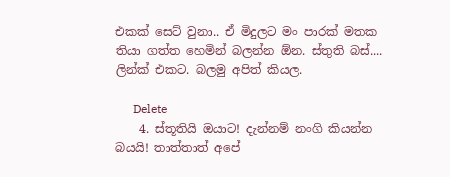එකක් සෙට් වුනා.. ඒ මිදුලට මං පාරක් මතක තියා ගත්ත හෙමින් බලන්න ඕන. ස්තුති බස්.... ලින්ක් එකට. බලමු අපිත් කියල.

      Delete
    4. ස්තූතියි ඔයාට! දැන්නම් නංගි කියන්න බයයි! තාත්තාත් අපේ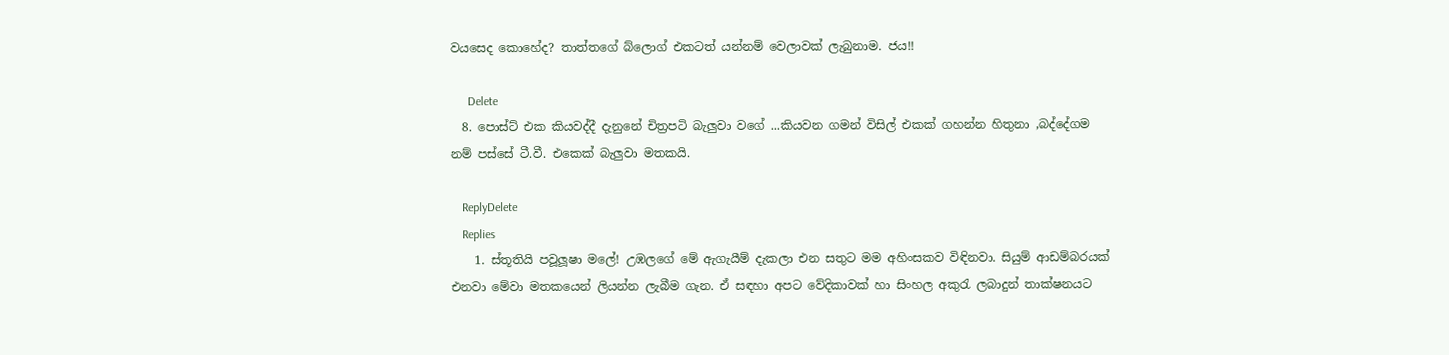වයසෙද කොහේද? තාත්තගේ බ්ලොග් එකටත් යන්නම් වෙලාවක් ලැබුනාම. ජය!!

      Delete
  8. පොස්ට් එක කියවද්දී දැනුනේ චිත්‍රපටි බැලුවා වගේ ...කියවන ගමන් විසිල් එකක් ගහන්න හිතුනා ,බද්දේගම නම් පස්සේ ටී.වී. එකෙක් බැලුවා මතකයි.

    ReplyDelete
    Replies
    1. ස්තූතියි පවූලූෂා මලේ! උඹලගේ මේ ඇගැයීම් දැකලා එන සතුට මම අහිංසකව විඳිනවා. සියුම් ආඩම්බරයක් එනවා මේවා මතකයෙන් ලියන්න ලැබීම ගැන. ඒ සඳහා අපට වේදිකාවක් හා සිංහල අකුරැ ලබාදුන් තාක්ෂනයට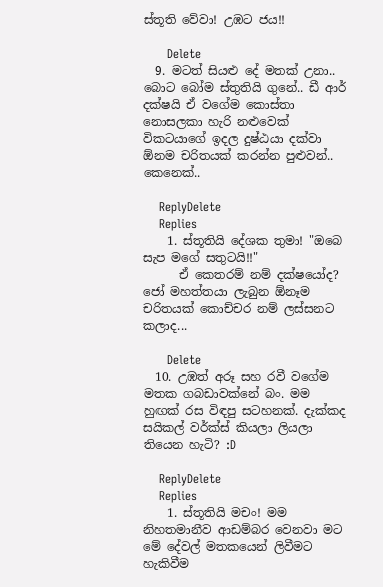ස්තූති වේවා! උඹට ජය!!

      Delete
  9. මටත් සියළු දේ මතක් උනා.. බොට බෝම ස්තුතියි ගුනේ.. ඩී ආර් දක්ෂයි ඒ වගේම කොස්තා නොසලකා හැරි නළුවෙක් විකටයාගේ ඉදල දුෂ්ඨයා දක්වා ඕනම චරිතයක් කරන්න පුළුවන්.. කෙනෙක්..

    ReplyDelete
    Replies
    1. ස්තූතියි දේශක තුමා! "ඔබෙ සැප මගේ සතුටයි!!"
      ඒ කෙතරම් නම් දක්ෂයෝද? ජෝ මහත්තයා ලැබුන ඕනෑම චරිතයක් කොච්චර නම් ලස්සනට කලාද...

      Delete
  10. උඹත් අරූ සහ රවී වගේම මතක ගබඩාවක්නේ බං. මම හුඟක් රස විඳපු සටහනක්. දැක්කද සයිකල් වර්ක්ස් කියලා ලියලා තියෙන හැටි? :D

    ReplyDelete
    Replies
    1. ස්තූතියි මචං! මම නිහතමානීව ආඩම්බර වෙනවා මට මේ දේවල් මතකයෙන් ලිවීමට හැකිවීම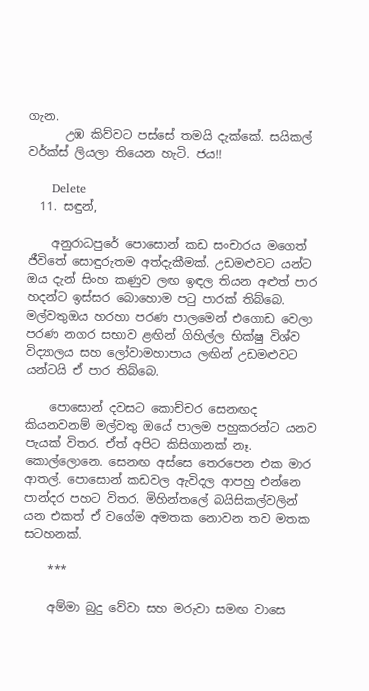ගැන.
      උඹ කිව්වට පස්සේ තමයි දැක්කේ. සයිකල් වර්ක්ස් ලියලා තියෙන හැටි. ජය!!

      Delete
  11. සඳුන්,

    අනුරාධපුරේ පොසොන් කඩ සංචාරය මගෙත් ජීවිතේ සොඳුරුතම අත්දැකීමක්. උඩමළුවට යන්ට ඔය දැන් සිංහ කණුව ලඟ ඉඳල තියන අළුත් පාර හදන්ට ඉස්සර බොහොම පටු පාරක් තිබ්බෙ. මල්වතුඔය හරහා පරණ පාලමෙන් එගොඩ වෙලා පරණ නගර සභාව ළඟින් ගිහිල්ල භික්ෂු විශ්ව විද්‍යාලය සහ ලෝවාමහාපාය ලඟින් උඩමළුවට යන්ටයි ඒ පාර තිබ්බෙ.

    පොසොන් දවසට කොච්චර සෙනඟද කියනවනම් මල්වතු ඔයේ පාලම පහුකරන්ට යනව පැයක් විතර. ඒත් අපිට කිසිගානක් නෑ. කොල්ලොනෙ. සෙනඟ අස්සෙ තෙරපෙන එක මාර ආතල්. පොසොන් කඩවල ඇවිදල ආපහු එන්නෙ පාන්දර පහට විතර. මිහින්තලේ බයිසිකල්වලින් යන එකත් ඒ වගේම අමතක නොවන තව මතක සටහනක්.

    ***

    අම්මා බුදු වේවා සහ මරුවා සමඟ වාසෙ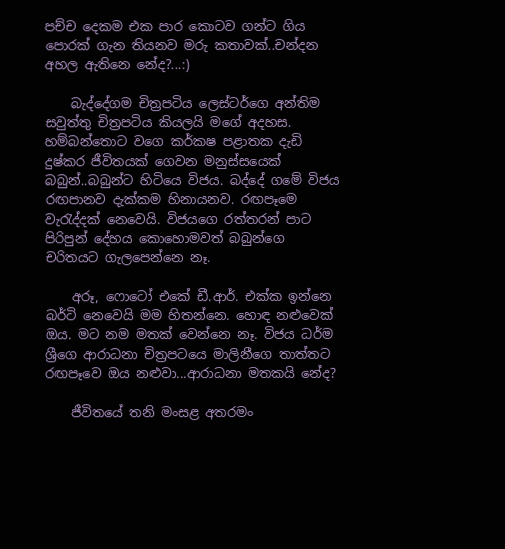පච්ච දෙකම එක පාර කොටව ගන්ට ගිය පොරක් ගැන තියනව මරු කතාවක්..චන්දන අහල ඇතිනෙ නේද?...:)

    බැද්දේගම චිත්‍රපටිය ලෙස්ටර්ගෙ අන්තිම සවුත්තු චිත්‍රපටිය කියලයි මගේ අදහස. හම්බන්තොට වගෙ කර්කෂ පළාතක දැඩි දුෂ්කර ජීවිතයක් ගෙවන මනුස්සයෙක් බබුන්..බබුන්ට හිටියෙ විජය. බද්දේ ගමේ විජය රඟපානව දැක්කම හිනායනව. රඟපෑමෙ වැරැද්දක් නෙවෙයි. විජයගෙ රත්තරන් පාට පිරිපුන් දේහය කොහොමවත් බබුන්ගෙ චරිතයට ගැලපෙන්නෙ නෑ.

    අරූ, ෆොටෝ එකේ ඩී.ආර්. එක්ක ඉන්නෙ බර්ටි නෙවෙයි මම හිතන්නෙ. හොඳ නළුවෙක් ඔය. මට නම මතක් වෙන්නෙ නෑ. විජය ධර්ම ශ්‍රීගෙ ආරාධනා චිත්‍රපටයෙ මාලිනීගෙ තාත්තට රඟපෑවෙ ඔය නළුවා...ආරාධනා මතකයි නේද?

    ජීවිතයේ තනි මංසළ අතරමං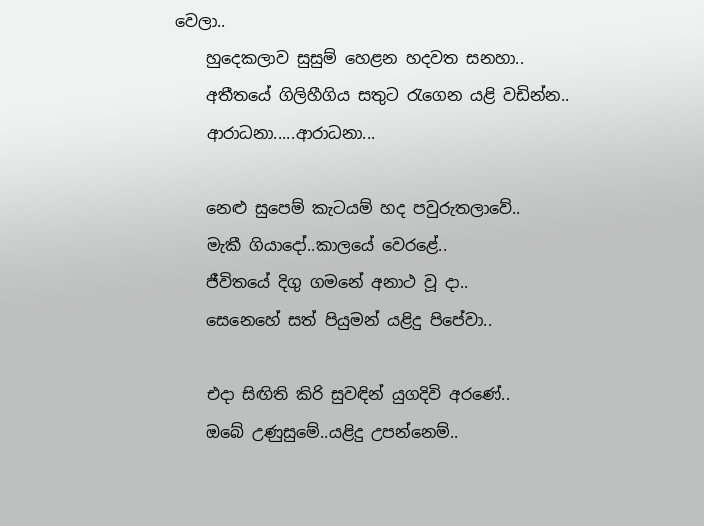වෙලා..
    හුදෙකලාව සුසුම් හෙළන හදවත සනහා..
    අතීතයේ ගිලිහීගිය සතුට රැගෙන යළි වඩින්න..
    ආරාධනා.....ආරාධනා...

    නෙළු සුපෙම් කැටයම් හද පවුරුතලාවේ..
    මැකී ගියාදෝ..කාලයේ වෙරළේ..
    ජීවිතයේ දිගු ගමනේ අනාථ වූ දා..
    සෙනෙහේ සත් පියුමන් යළිදු පිපේවා..

    එදා සිඟිති කිරි සුවඳින් යුගදිවි අරණේ..
    ඔබේ උණුසුමේ..යළිදු උපන්නෙම්..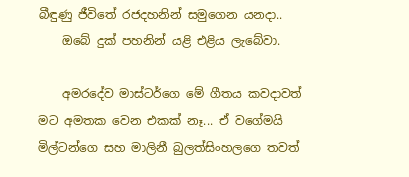බීඳුණු ජීවිතේ රජදහනින් සමුගෙන යනදා..
    ඔබේ දුක් පහනින් යළි එළිය ලැබේවා.

    අමරදේව මාස්ටර්ගෙ මේ ගීතය කවදාවත් මට අමතක වෙන එකක් නෑ... ඒ වගේමයි මිල්ටන්ගෙ සහ මාලිනී බුලත්සිංහලගෙ තවත්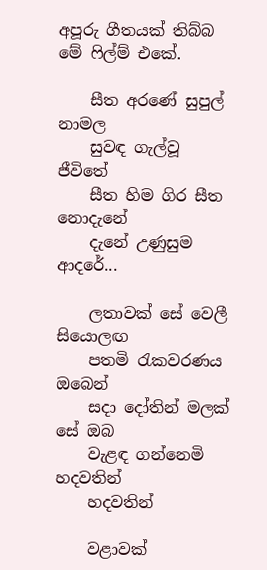අපූරු ගීතයක් තිබ්බ මේ ෆිල්ම් එකේ.

    සීත අරණේ සුපුල් නාමල
    සුවඳ ගැල්වූ ජීවිතේ
    සීත හිම ගිර සීත නොදැනේ
    දැනේ උණුසුම ආදරේ...

    ලතාවක් සේ වෙලී සියොලඟ
    පතමි රැකවරණය ඔබෙන්
    සදා දෝතින් මලක් සේ ඔබ
    වැළඳ ගන්නෙමි හදවතින්
    හදවතින්

    වළාවක්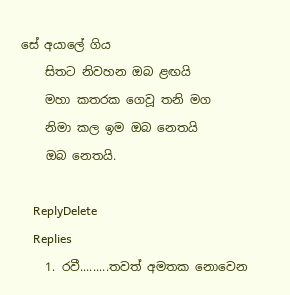සේ අයාලේ ගිය
    සිතට නිවහන ඔබ ළඟයි
    මහා කතරක ගෙවූ තනි මග
    නිමා කල ඉම ඔබ නෙතයි
    ඔබ නෙතයි.

    ReplyDelete
    Replies
    1. රවී.........තවත් අමතක නොවෙන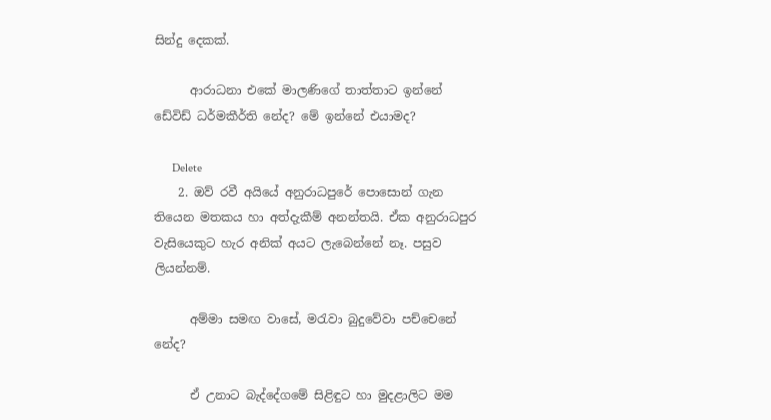සින්දු දෙකක්.

      ආරාධනා එකේ මාලණිගේ තාත්තාට ඉන්නේ ඩේවිඩ් ධර්මකීර්ති නේද? මේ ඉන්නේ එයාමද?

      Delete
    2. ඔව් රවී අයියේ අනුරාධපුරේ පොසොන් ගැන තියෙන මතකය හා අත්දැකීම් අනන්තයි. ඒක අනුරාධපුර වැසියෙකුට හැර අනික් අයට ලැබෙන්නේ නෑ. පසුව ලියන්නම්.

      අම්මා සමඟ වාසේ, මරැවා බුදුවේවා පච්චෙනේ නේද?

      ඒ උනාට බැද්දේගමේ සිළිඳුට හා මුදළාලිට මම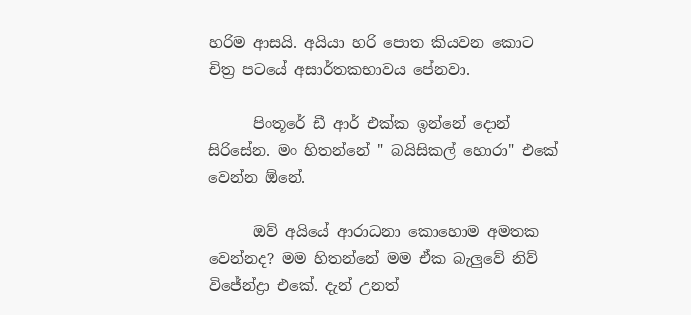හරිම ආසයි. අයියා හරි පොත කියවන කොට චිත්‍ර පටයේ අසාර්තකභාවය පේනවා.

      පිංතූරේ ඩී ආර් එක්ක ඉන්නේ දොන් සිරිසේන. මං හිතන්නේ " බයිසිකල් හොරා" එකේ වෙන්න ඕනේ.

      ඔව් අයියේ ආරාධනා කොහොම අමතක වෙන්නද? මම හිතන්නේ මම ඒක බැලුවේ නිව් විජේන්ද්‍රා එකේ. දැන් උනත්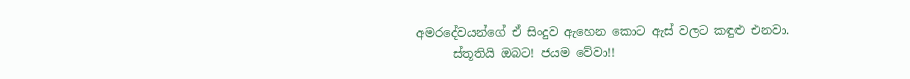අමරදේවයන්ගේ ඒ සිංදුව ඇහෙන කොට ඇස් වලට කඳුළු එනවා.
      ස්තූතියි ඔබට! ජයම වේවා!!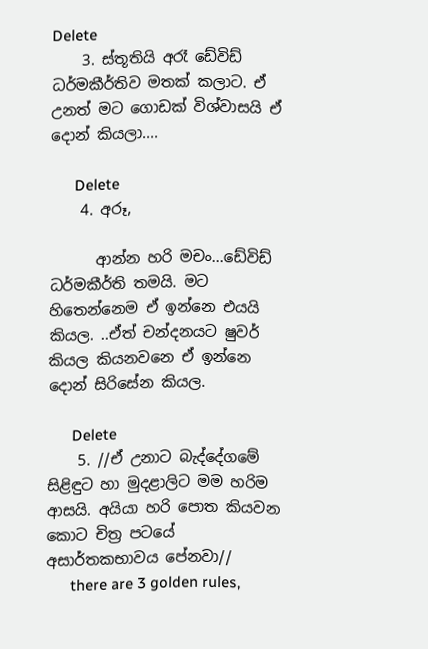Delete
    3. ස්තූතියි අරෑ ඩේවිඩ් ධර්මකීර්තිව මතක් කලාට. ඒ උනත් මට ගොඩක් විශ්වාසයි ඒ දොන් කියලා....

      Delete
    4. අරූ,

      ආන්න හරි මචං...ඩේවිඩ් ධර්මකීර්ති තමයි. මට හිතෙන්නෙම ඒ ඉන්නෙ එයයි කියල. ..ඒත් චන්දනයට ෂුවර් කියල කියනවනෙ ඒ ඉන්නෙ දොන් සිරිසේන කියල.

      Delete
    5. //ඒ උනාට බැද්දේගමේ සිළිඳුට හා මුදළාලිට මම හරිම ආසයි. අයියා හරි පොත කියවන කොට චිත්‍ර පටයේ අසාර්තකභාවය පේනවා//
      there are 3 golden rules,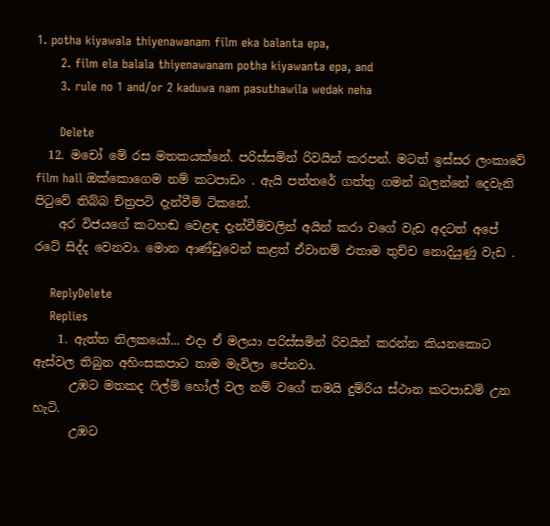1. potha kiyawala thiyenawanam film eka balanta epa,
      2. film ela balala thiyenawanam potha kiyawanta epa, and
      3. rule no 1 and/or 2 kaduwa nam pasuthawila wedak neha

      Delete
  12. මචෝ මේ රස මතකයක්නේ. පරිස්සමින් රිවයින් කරපන්. මටත් ඉස්සර ලංකාවේ film hall ඔක්කොගෙම නම් කටපාඩං . ඇයි පත්තරේ ගත්තු ගමන් බලන්නේ දෙවැනි පිටුවේ තිබ්බ ච්ත්‍රපටි දැන්වීම් ටිකනේ.
    අර විජයගේ කටහඬ වෙළඳ දැන්වීම්වලින් අයින් කරා වගේ වැඩ අදටත් අපේ රටේ සිද්ද වෙනවා. මොන ආණ්ඩුවෙන් කළත් ඒවානම් එතාම තුච්ච නොදියුණු වැඩ .

    ReplyDelete
    Replies
    1. ඇත්ත තිලකයෝ... එදා ඒ මලයා පරිස්සමින් රිවයින් කරන්න කියනකොට ඇස්වල තිබුන අහිංසකපාට තාම මැවිලා පේනවා.
      උඹට මතකද ෆිල්ම් හෝල් වල නම් වගේ තමයි දුම්රිය ස්ථාන කටපාඩම් උන හැටි.
      උඹට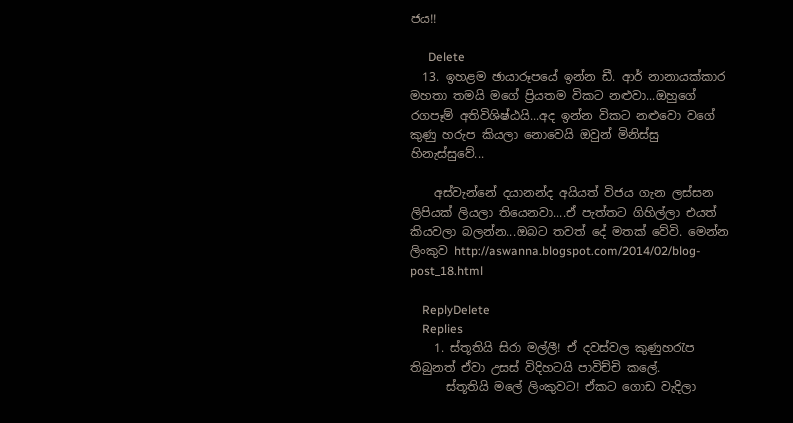ජය!!

      Delete
  13. ඉහළම ඡායාරූපයේ ඉන්න ඩී. ආර් නානායක්කාර මහතා තමයි මගේ ප්‍රියතම විකට නළුවා...ඔහුගේ රගපෑම් අතිවිශිෂ්ඨයි...අද ඉන්න විකට නළුවො වගේ කුණු හරුප කියලා නොවෙයි ඔවුන් මිනිස්සු හිනැස්සුවේ...

    අස්වැන්නේ දයානන්ද අයියත් විජය ගැන ලස්සන ලිපියක් ලියලා තියෙනවා....ඒ පැත්තට ගිහිල්ලා එයත් කියවලා බලන්න...ඔබට තවත් දේ මතක් වේවි. මෙන්න ලිංකුව http://aswanna.blogspot.com/2014/02/blog-post_18.html

    ReplyDelete
    Replies
    1. ස්තූතියි සිරා මල්ලී! ඒ දවස්වල කුණුහරැප තිබුනත් ඒවා උසස් විදිහටයි පාවිච්චි කලේ.
      ස්තූතියි මලේ ලිංකුවට! ඒකට ගොඩ වැදිලා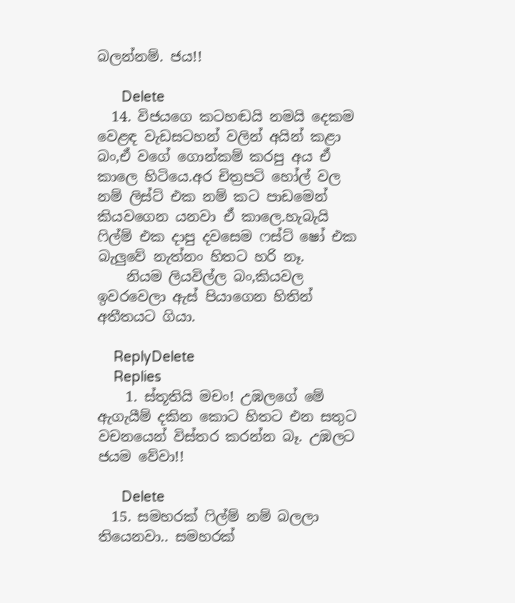බලන්නම්. ජය!!

      Delete
  14. විජයගෙ කටහඬයි නමයි දෙකම වෙළඳ වැඩසටහන් වලින් අයින් කළා බං,ඒ වගේ ගොන්කම් කරපු අය ඒ කාලෙ හිටියෙ.අර චිත්‍රපටි හෝල් වල නම් ලිස්ට් එක නම් කට පාඩමෙන් කියවගෙන යනවා ඒ කාලෙ.හැබැයි ෆිල්ම් එක දාපු දවසෙම ෆස්ට් ෂෝ එක බැලුවේ නැත්නං හිතට හරි නෑ.
    නියම ලියවිල්ල බං,කියවල ඉවරවෙලා ඇස් පියාගෙන හිතින් අතීතයට ගියා.

    ReplyDelete
    Replies
    1. ස්තූතියි මචං! උඹලගේ මේ ඇගැයීම් දකින කොට හිතට එන සතුට වචනයෙන් විස්තර කරන්න බෑ. උඹලට ජයම වේවා!!

      Delete
  15. සමහරක් ෆිල්ම් නම් බලලා තියෙනවා.. සමහරක්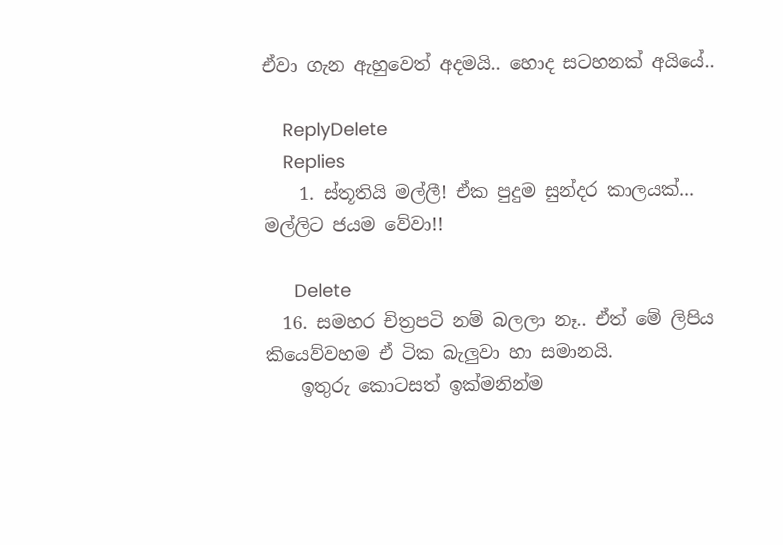ඒවා ගැන ඇහුවෙත් අදමයි.. හොද සටහනක් අයියේ..

    ReplyDelete
    Replies
    1. ස්තූතියි මල්ලී! ඒක පුදුම සුන්දර කාලයක්... මල්ලිට ජයම වේවා!!

      Delete
  16. සමහර චිත්‍රපටි නම් බලලා නෑ.. ඒත් මේ ලිපිය කියෙව්වහම ඒ ටික බැලුවා හා සමානයි.
    ඉතුරු කොටසත් ඉක්මනින්ම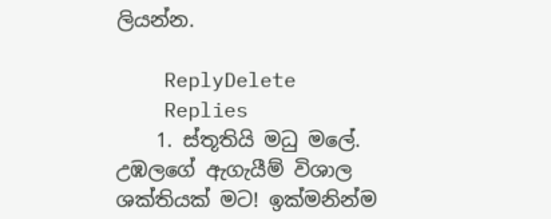ලියන්න.

    ReplyDelete
    Replies
    1. ස්තූතියි මධු මලේ. උඹලගේ ඇගැයීම් විශාල ශක්තියක් මට! ඉක්මනින්ම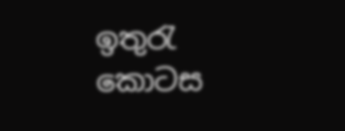ඉතුරැ කොටස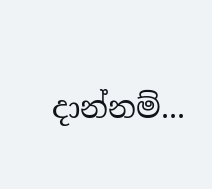දාන්නම්...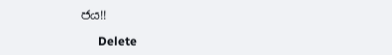ජය!!

      Delete